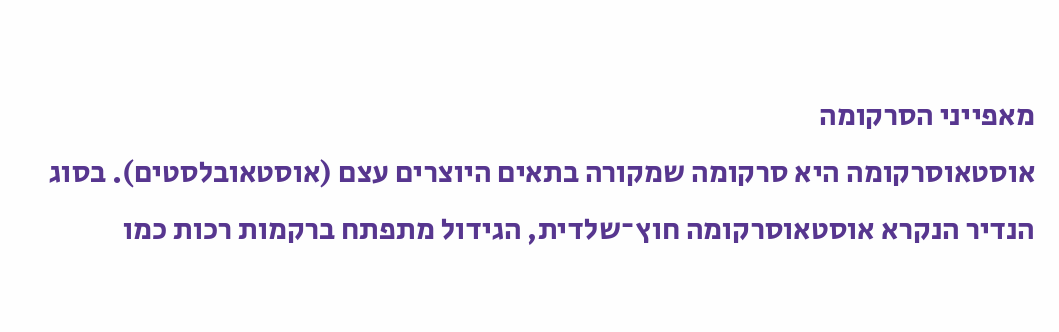מאפייני הסרקומה
אוסטאוסרקומה היא סרקומה שמקורה בתאים היוצרים עצם (אוסטאובלסטים). בסוג הנדיר הנקרא אוסטאוסרקומה חוץ־שלדית, הגידול מתפתח ברקמות רכות כמו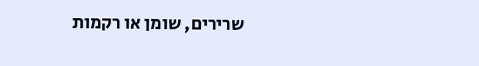שרירים, שומן או רקמות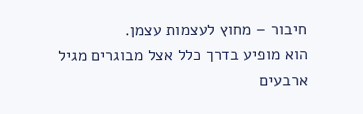חיבור – מחוץ לעצמות עצמן.
הוא מופיע בדרך כלל אצל מבוגרים מגיל ארבעים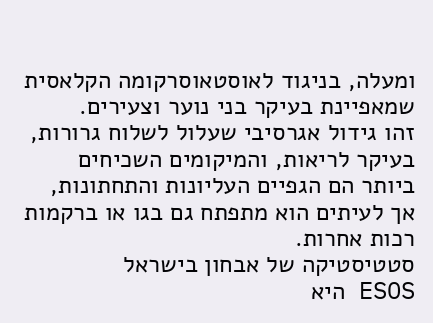ומעלה, בניגוד לאוסטאוסרקומה הקלאסית שמאפיינת בעיקר בני נוער וצעירים.
זהו גידול אגרסיבי שעלול לשלוח גרורות, בעיקר לריאות, והמיקומים השכיחים ביותר הם הגפיים העליונות והתחתונות, אך לעיתים הוא מתפתח גם בגו או ברקמות רכות אחרות.
סטטיסטיקה של אבחון בישראל
ESOS היא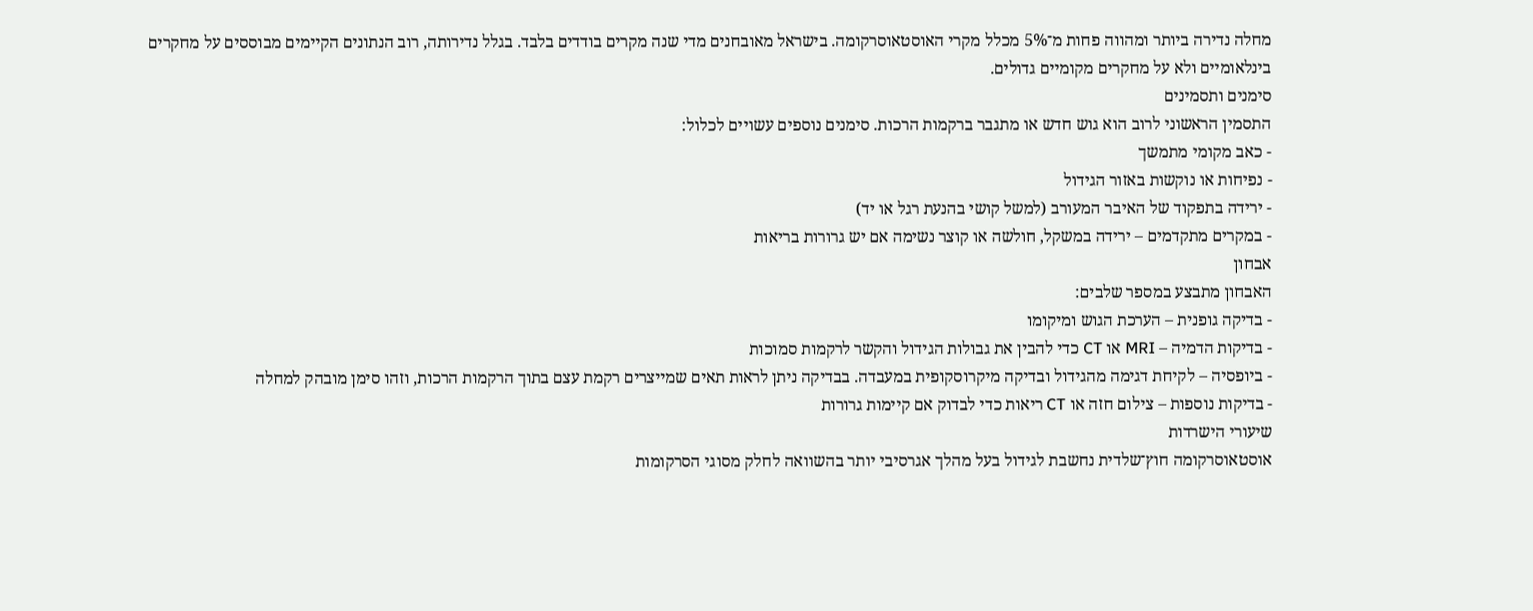מחלה נדירה ביותר ומהווה פחות מ־5% מכלל מקרי האוסטאוסרקומה. בישראל מאובחנים מדי שנה מקרים בודדים בלבד. בגלל נדירותה, רוב הנתונים הקיימים מבוססים על מחקרים בינלאומיים ולא על מחקרים מקומיים גדולים.
סימנים ותסמינים
התסמין הראשוני לרוב הוא גוש חדש או מתגבר ברקמות הרכות. סימנים נוספים עשויים לכלול:
- כאב מקומי מתמשך
- נפיחות או נוקשות באזור הגידול
- ירידה בתפקוד של האיבר המעורב (למשל קושי בהנעת רגל או יד)
- במקרים מתקדמים – ירידה במשקל, חולשה או קוצר נשימה אם יש גרורות בריאות
אבחון
האבחון מתבצע במספר שלבים:
- בדיקה גופנית – הערכת הגוש ומיקומו
- בדיקות הדמיה – MRI או CT כדי להבין את גבולות הגידול והקשר לרקמות סמוכות
- ביופסיה – לקיחת דגימה מהגידול ובדיקה מיקרוסקופית במעבדה. בבדיקה ניתן לראות תאים שמייצרים רקמת עצם בתוך הרקמות הרכות, וזהו סימן מובהק למחלה
- בדיקות נוספות – צילום חזה או CT ריאות כדי לבדוק אם קיימות גרורות
שיעורי הישרדות
אוסטאוסרקומה חוץ־שלדית נחשבת לגידול בעל מהלך אגרסיבי יותר בהשוואה לחלק מסוגי הסרקומות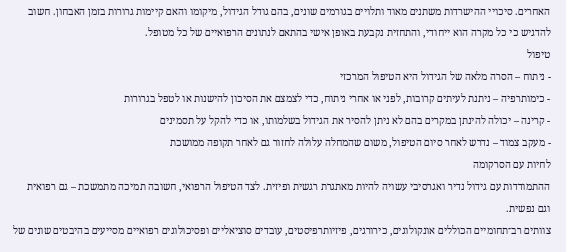האחרים. סיכויי ההישרדות משתנים מאוד ותלויים בגורמים שונים, בהם גודל הגידול, מיקומו והאם קיימות גרורות בזמן האבחון. חשוב להדגיש כי כל מקרה הוא ייחודי, והתחזית נקבעת באופן אישי בהתאם לנתונים הרפואיים של כל מטופל.
טיפול
- ניתוח – הסרה מלאה של הגידול היא הטיפול המרכזי
- כימותרפיה – ניתנת לעיתים קרובות, לפני או אחרי ניתוח, כדי לצמצם את הסיכון להישנות או לטפל בגרורות
- קרינה – יכולה להינתן במקרים בהם לא ניתן להסיר את הגידול בשלמותו, או כדי להקל על תסמינים
- מעקב צמוד – נדרש לאחר סיום הטיפול, משום שהמחלה עלולה לחזור גם לאחר תקופה ממושכת
לחיות עם הסרקומה
ההתמודדות עם גידול נדיר ואגרסיבי עשויה להיות מאתגרת רגשית ופיזית. לצד הטיפול הרפואי, חשובה תמיכה מתמשכת – גם רפואית וגם נפשית.
צוותים רב־תחומיים הכוללים אונקולוגים, כירורגים, פיזיותרפיסטים, עובדים סוציאליים ופסיכולוגים רפואיים מסייעים בהיבטים שונים של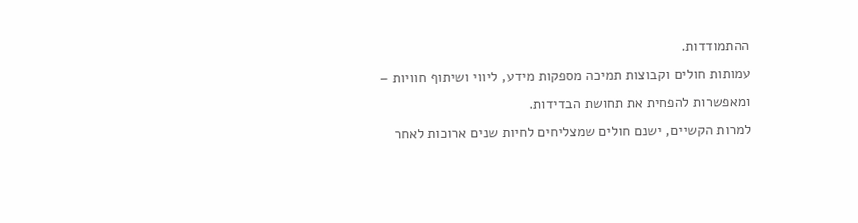ההתמודדות.
עמותות חולים וקבוצות תמיכה מספקות מידע, ליווי ושיתוף חוויות – ומאפשרות להפחית את תחושת הבדידות.
למרות הקשיים, ישנם חולים שמצליחים לחיות שנים ארוכות לאחר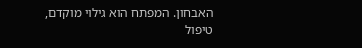האבחון. המפתח הוא גילוי מוקדם, טיפול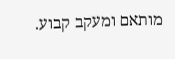מותאם ומעקב קבוע.